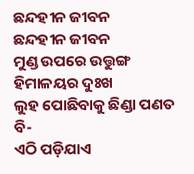ଛନ୍ଦହୀନ ଜୀବନ
ଛନ୍ଦହୀନ ଜୀବନ
ମୁଣ୍ଡ ଉପରେ ଉତ୍ତୁଙ୍ଗ ହିମାଳୟର ଦୁଃଖ
ଲୁହ ପୋଛିବାକୁ ଛିଣ୍ଡା ପଣତ ବି-
ଏଠି ପଡ଼ିଯାଏ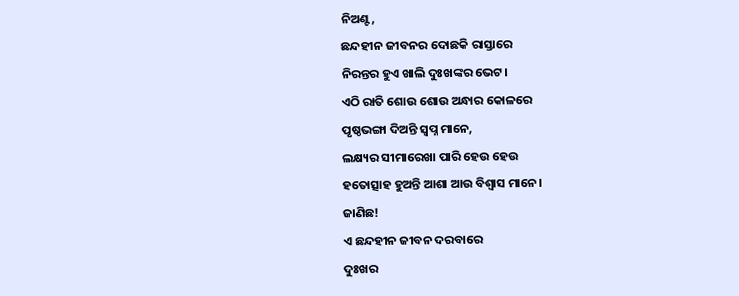ନିଅଣ୍ଟ,
ଛନ୍ଦହୀନ ଜୀବନର ଦୋଛକି ରାସ୍ତାରେ
ନିରନ୍ତର ହୁଏ ଖାଲି ଦୁଃଖଙ୍କର ଭେଟ।
ଏଠି ରାତି ଶୋଉ ଶୋଉ ଅନ୍ଧାର କୋଳରେ
ପୃଷ୍ଠଭଙ୍ଗା ଦିଅନ୍ତି ସ୍ୱପ୍ନ ମାନେ,
ଲକ୍ଷ୍ୟର ସୀମାରେଖା ପାରି ହେଉ ହେଉ
ହତୋତ୍ସାହ ହୁଅନ୍ତି ଆଶା ଆଉ ବିଶ୍ୱାସ ମାନେ।
ଜାଣିଛ!
ଏ ଛନ୍ଦହୀନ ଜୀବନ ଦରବାରେ
ଦୁଃଖର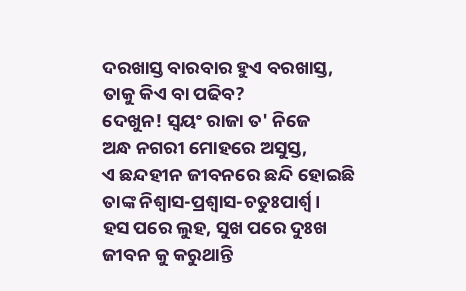ଦରଖାସ୍ତ ବାରବାର ହୁଏ ବରଖାସ୍ତ,
ତାକୁ କିଏ ବା ପଢିବ?
ଦେଖୁନ! ସ୍ୱୟଂ ରାଜା ତ' ନିଜେ
ଅନ୍ଧ ନଗରୀ ମୋହରେ ଅସୁସ୍ତ,
ଏ ଛନ୍ଦହୀନ ଜୀବନରେ ଛନ୍ଦି ହୋଇଛି
ତାଙ୍କ ନିଶ୍ୱାସ-ପ୍ରଶ୍ୱାସ-ଚତୁଃପାର୍ଶ୍ଵ।
ହସ ପରେ ଲୁହ, ସୁଖ ପରେ ଦୁଃଖ
ଜୀବନ କୁ କରୁଥାନ୍ତି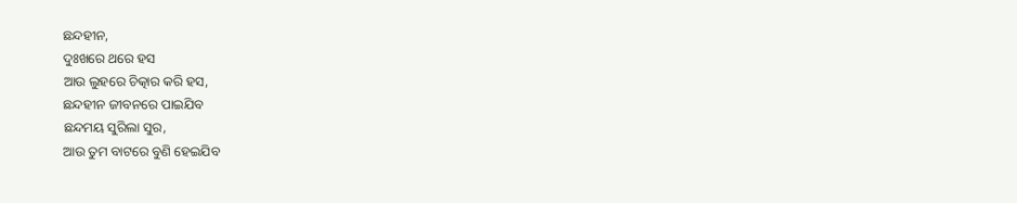ଛନ୍ଦହୀନ,
ଦୁଃଖରେ ଥରେ ହସ
ଆଉ ଲୁହରେ ଚିତ୍କାର କରି ହସ,
ଛନ୍ଦହୀନ ଜୀବନରେ ପାଇଯିବ
ଛନ୍ଦମୟ ସୁରିଲା ସୁର,
ଆଉ ତୁମ ବାଟରେ ବୁଣି ହେଇଯିବ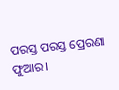ପରସ୍ତ ପରସ୍ତ ପ୍ରେରଣା ଫୁଆର।